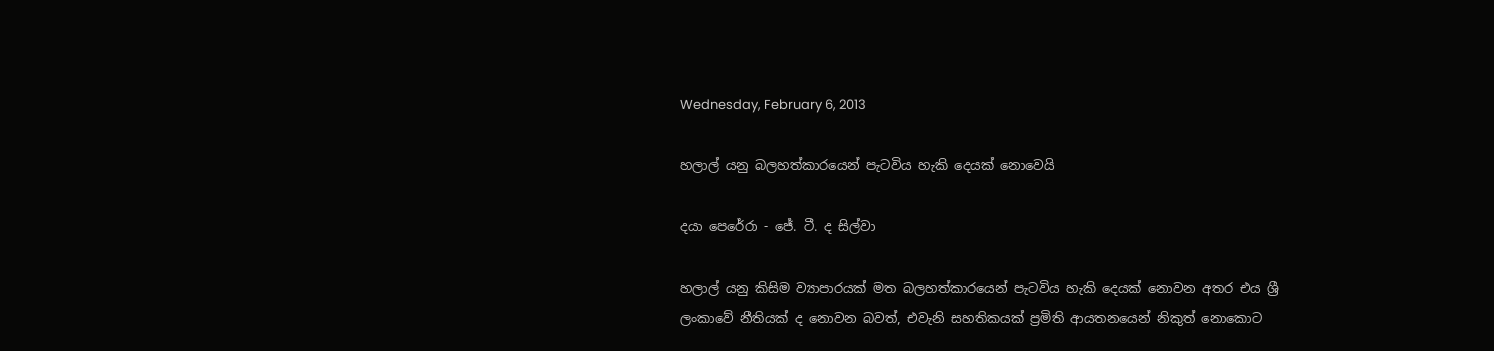Wednesday, February 6, 2013

හලාල් යනු බලහත්කාරයෙන් පැටවිය හැකි දෙයක් නොවෙයි

දයා පෙරේරා - ජේ. ටී. ද සිල්වා

හලාල් යනු කිසිම ව්‍යාපාරයක් මත බලහත්කාරයෙන් පැටවිය හැකි දෙයක් නොවන අතර එය ශ්‍රී ලංකාවේ නීතියක් ද නොවන බවත්, එවැනි සහතිකයක් ප්‍රමිති ආයතනයෙන් නිකුත් නොකොට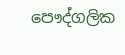පෞද්ගලික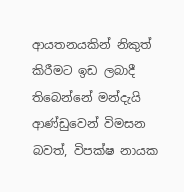ආයතනයකින් නිකුත් කිරීමට ඉඩ ලබාදී තිබෙන්නේ මන්දැයි ආණ්ඩුවෙන් විමසන බවත්, විපක්ෂ නායක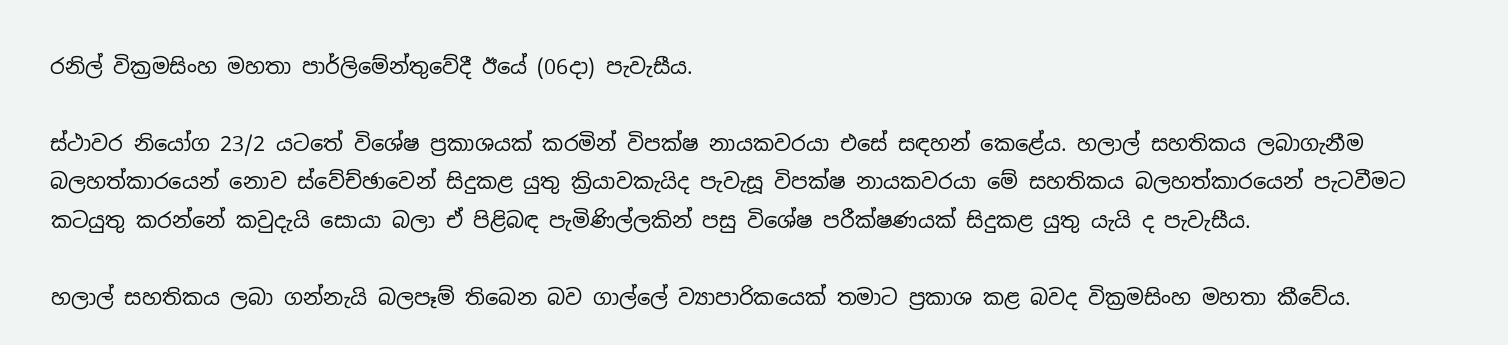රනිල් වික්‍රමසිංහ මහතා පාර්ලිමේන්තුවේදී ඊයේ (06දා) පැවැසීය.

ස්ථාවර නියෝග 23/2 යටතේ විශේෂ ප්‍රකාශයක් කරමින් විපක්ෂ නායකවරයා එසේ සඳහන් කෙළේය. හලාල් සහතිකය ලබාගැනීම බලහත්කාරයෙන් නොව ස්වේච්ඡාවෙන් සිදුකළ යුතු ක්‍රියාවකැයිද පැවැසූ විපක්ෂ නායකවරයා මේ සහතිකය බලහත්කාරයෙන් පැටවීමට කටයුතු කරන්නේ කවුදැයි සොයා බලා ඒ පිළිබඳ පැමිණිල්ලකින් පසු විශේෂ පරීක්ෂණයක් සිදුකළ යුතු යැයි ද පැවැසීය.

හලාල් සහතිකය ලබා ගන්නැයි බලපෑම් තිබෙන බව ගාල්ලේ ව්‍යාපාරිකයෙක් තමාට ප්‍රකාශ කළ බවද වික්‍රමසිංහ මහතා කීවේය.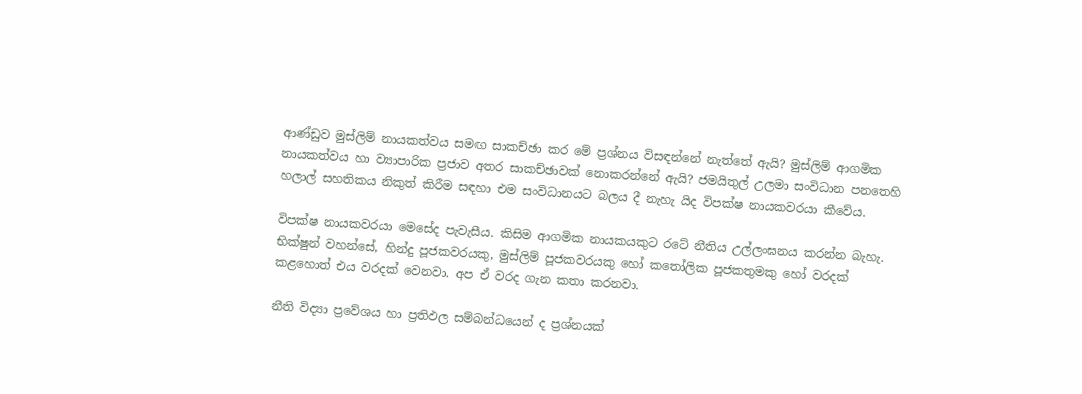ආණ්ඩුව මුස්ලිම් නායකත්වය සමඟ සාකච්ඡා කර මේ ප්‍රශ්නය විසඳන්නේ නැත්තේ ඇයි? මුස්ලිම් ආගමික නායකත්වය හා ව්‍යාපාරික ප්‍රජාව අතර සාකච්ඡාවක් නොකරන්නේ ඇයි? ජමයිතුල් උලමා සංවිධාන පනතෙහි හලාල් සහතිකය නිකුත් කිරීම සඳහා එම සංවිධානයට බලය දී නැහැ යිද විපක්ෂ නායකවරයා කීවේය.

විපක්ෂ නායකවරයා මෙසේද පැවැසීය. කිසිම ආගමික නායකයකුට රටේ නීතිය උල්ලංඝනය කරන්න බැහැ. භික්ෂුන් වහන්සේ, හින්දු පූජකවරයකු, මුස්ලිම් පූජකවරයකු හෝ කතෝලික පූජකතුමකු හෝ වරදක් කළහොත් එය වරදක් වෙනවා. අප ඒ වරද ගැන කතා කරනවා.

නීති විද්‍යා ප්‍රවේශය හා ප්‍රතිඵල සම්බන්ධයෙන් ද ප්‍රශ්නයක්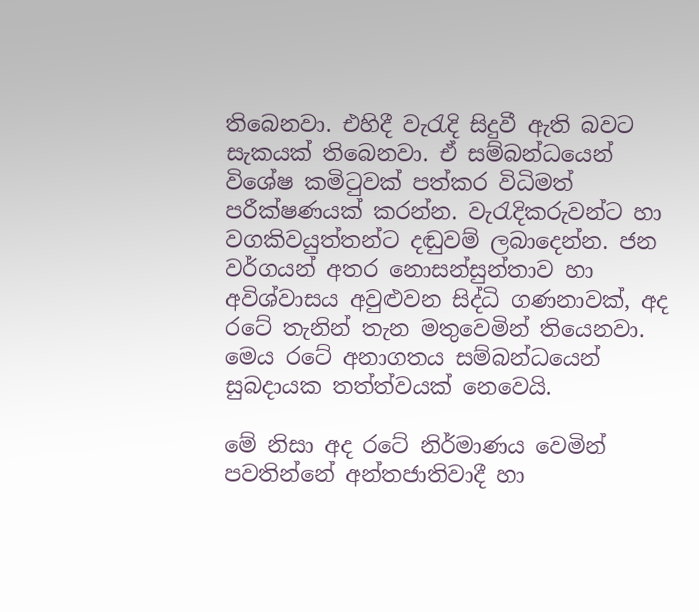තිබෙනවා. එහිදී වැරැදි සිදුවී ඇති බවට සැකයක් තිබෙනවා. ඒ සම්බන්ධයෙන් විශේෂ කමිටුවක් පත්කර විධිමත් පරීක්ෂණයක් කරන්න. වැරැදිකරුවන්ට හා වගකිවයුත්තන්ට දඬුවම් ලබාදෙන්න. ජන වර්ගයන් අතර නොසන්සුන්තාව හා අවිශ්වාසය අවුළුවන සිද්ධි ගණනාවක්, අද රටේ තැනින් තැන මතුවෙමින් තියෙනවා. මෙය රටේ අනාගතය සම්බන්ධයෙන් සුබදායක තත්ත්වයක් නෙවෙයි.

මේ නිසා අද රටේ නිර්මාණය වෙමින් පවතින්නේ අන්තජාතිවාදී හා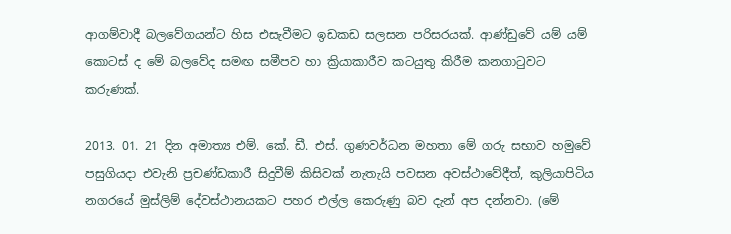ආගම්වාදී බලවේගයන්ට හිස එසැවීමට ඉඩකඩ සලසන පරිසරයක්. ආණ්ඩුවේ යම් යම් කොටස් ද මේ බලවේද සමඟ සමීපව හා ක්‍රියාකාරීව කටයුතු කිරීම කනගාටුවට කරුණක්.

2013. 01. 21 දින අමාත්‍ය එම්. කේ. ඩී. එස්. ගුණවර්ධන මහතා මේ ගරු සභාව හමුවේ පසුගියදා එවැනි ප්‍රචණ්ඩකාරී සිදුවීම් කිසිවක් නැතැයි පවසන අවස්ථාවේදීත්, කුලියාපිටිය නගරයේ මුස්ලිම් දේවස්ථානයකට පහර එල්ල කෙරුණු බව දැන් අප දන්නවා. (මේ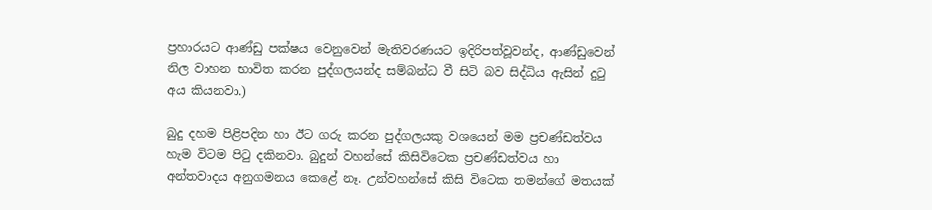ප්‍රහාරයට ආණ්ඩු පක්ෂය වෙනුවෙන් මැතිවරණයට ඉදිරිපත්වූවන්ද, ආණ්ඩුවෙන් නිල වාහන භාවිත කරන පුද්ගලයන්ද සම්බන්ධ වී සිටි බව සිද්ධිය ඇසින් දුටු අය කියනවා.)

බුදු දහම පිළිපදින හා ඊට ගරු කරන පුද්ගලයකු වශයෙන් මම ප්‍රචණ්ඩත්වය හැම විටම පිටු දකිනවා. බුදුන් වහන්සේ කිසිවිටෙක ප්‍රචණ්ඩත්වය හා අන්තවාදය අනුගමනය කෙළේ නෑ. උන්වහන්සේ කිසි විටෙක තමන්ගේ මතයක්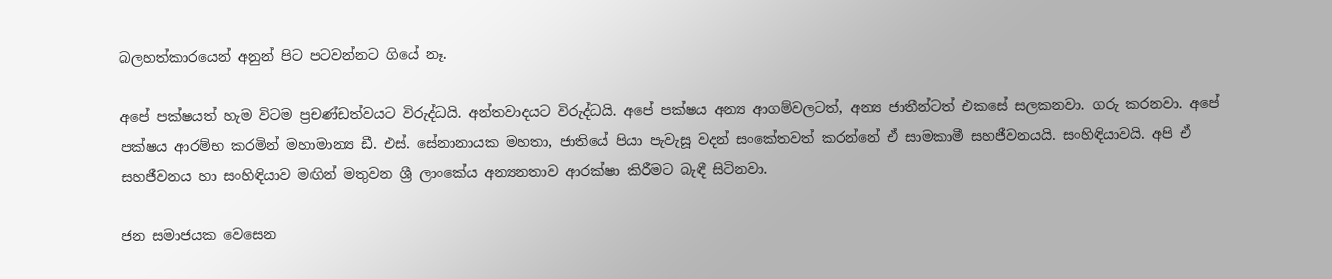බලහත්කාරයෙන් අනුන් පිට පටවන්නට ගියේ නෑ.

අපේ පක්ෂයත් හැම විටම ප්‍රචණ්ඩත්වයට විරුද්ධයි. අන්තවාදයට විරුද්ධයි. අපේ පක්ෂය අන්‍ය ආගම්වලටත්, අන්‍ය ජාතීන්ටත් එකසේ සලකනවා. ගරු කරනවා. අපේ පක්ෂය ආරම්භ කරමින් මහාමාන්‍ය ඩී. එස්. සේනානායක මහතා, ජාතියේ පියා පැවැසූ වදන් සංකේතවත් කරන්නේ ඒ සාමකාමී සහජීවනයයි. සංහිඳියාවයි. අපි ඒ සහජීවනය හා සංහිඳියාව මඟින් මතුවන ශ්‍රී ලාංකේය අන්‍යනතාව ආරක්ෂා කිරීමට බැඳී සිටිනවා.

ජන සමාජයක වෙසෙන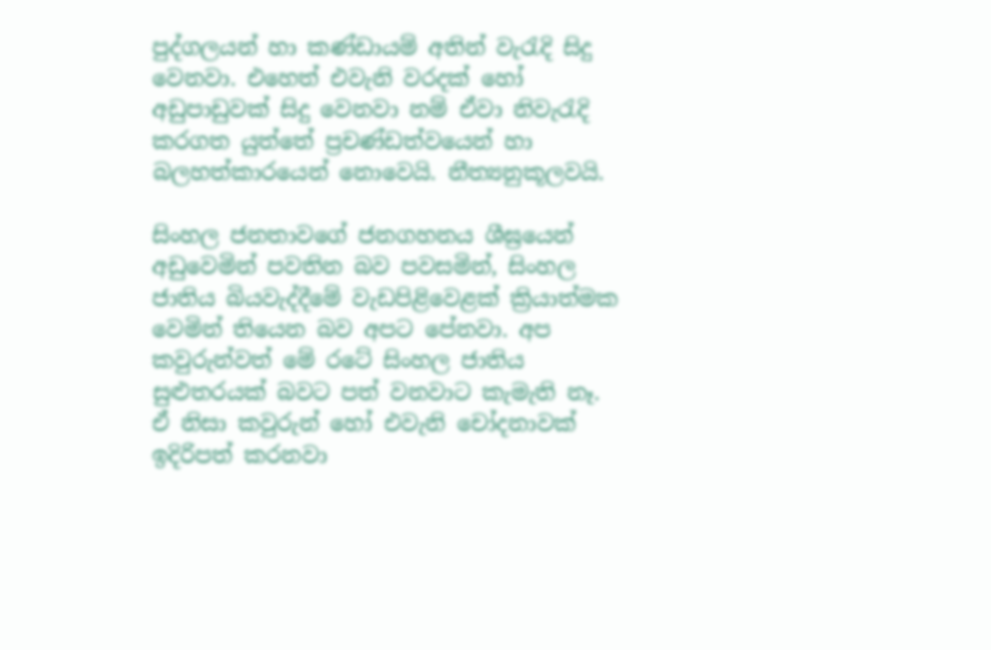පුද්ගලයන් හා කණ්ඩායම් අතින් වැරැදි සිදු වෙනවා. එහෙත් එවැනි වරදක් හෝ අඩුපාඩුවක් සිදු වෙනවා නම් ඒවා නිවැරැදි කරගත යුත්තේ ප්‍රචණ්ඩත්වයෙන් හා බලහත්කාරයෙන් නොවෙයි. නීත්‍යනුකූලවයි.

සිංහල ජනතාවගේ ජනගහනය ශීඝ්‍රයෙන් අඩුවෙමින් පවතින බව පවසමින්, සිංහල ජාතිය බියවැද්දීමේ වැඩපිළිවෙළක් ක්‍රියාත්මක වෙමින් තියෙන බව අපට පේනවා. අප කවුරුන්වත් මේ රටේ සිංහල ජාතිය සුළුතරයක් බවට පත් වනවාට කැමැති නෑ. ඒ නිසා කවුරුන් හෝ එවැනි චෝදනාවක් ඉදිරිපත් කරනවා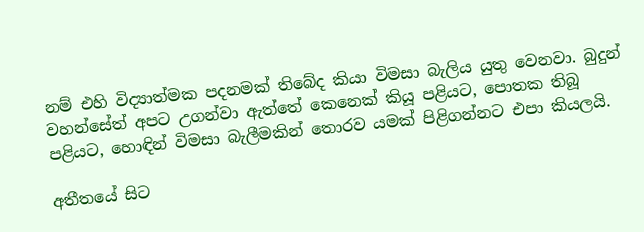නම් එහි විද්‍යාත්මක පදනමක් තිබේද කියා විමසා බැලිය යුතු වෙනවා. බුදුන් වහන්සේත් අපට උගන්වා ඇත්තේ කෙනෙක් කියූ පළියට, පොතක තිබූ පළියට, හොඳින් විමසා බැලීමකින් තොරව යමක් පිළිගන්නට එපා කියලයි.

අතීතයේ සිට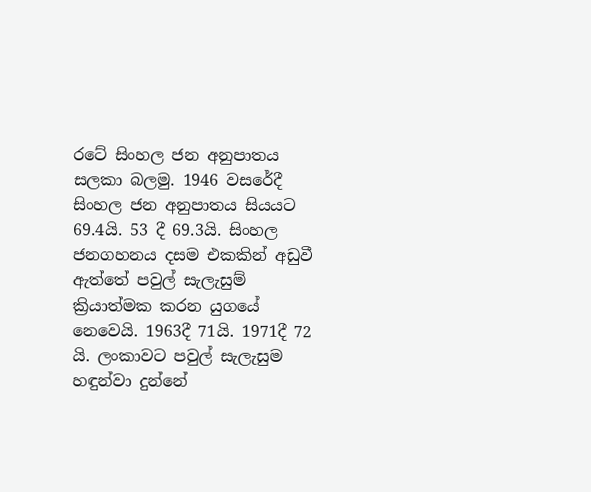රටේ සිංහල ජන අනුපාතය සලකා බලමු. 1946 වසරේදී සිංහල ජන අනුපාතය සියයට 69.4යි. 53 දී 69.3යි. සිංහල ජනගහනය දසම එකකින් අඩුවී ඇත්තේ පවුල් සැලැසුම් ක්‍රියාත්මක කරන යුගයේ නෙවෙයි. 1963දී 71යි. 1971දී 72 යි. ලංකාවට පවුල් සැලැසුම හඳුන්වා දුන්නේ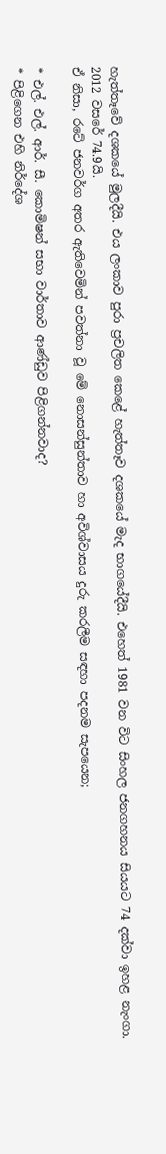හැත්තෑවේ දශකයේ මුලදීයි. එය ලංකාව පුරා ප්‍රචලිත කෙළේ හැත්තෑව දශකයේ මැද භාගයේදීයි. එහෙත් 1981 වන විට සිංහල ජනගහනය සියයට 74 දක්වා ඉහළ නැංගා. 2012 වසරේ 74.9යි.
ඒ නිසා, රටේ ජනවර්ග අතර ඇතිවෙමින් පවත්නා වූ මේ නොසන්සුන්තාව හා අවිශ්වාසය දුරු කරලීම සඳහා පදනම සැපයෙන;

* එල්. එල්. ආර්. සී. කොමිෂන් සභා වාර්තාව ආණ්ඩුව පිළිගන්නවාද?
* පිළිගෙන එහි නිර්දේශ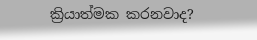ක්‍රියාත්මක කරනවාද?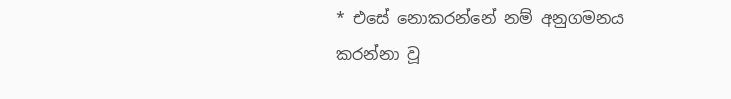* එසේ නොකරන්නේ නම් අනුගමනය කරන්නා වූ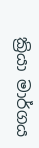ක්‍රියා මාර්ගය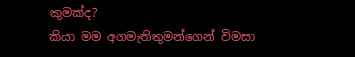කුමක්ද?
කියා මම අගමැතිතුමන්ගෙන් විමසා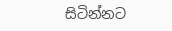සිටින්නට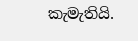කැමැතියි.